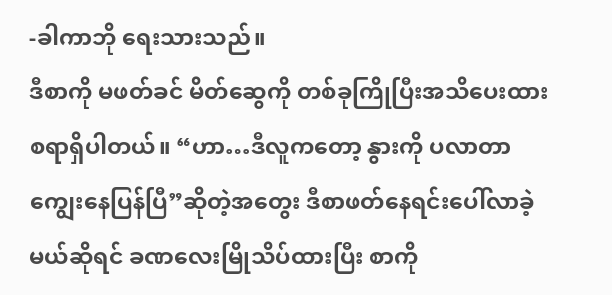-ခါကာဘို ရေးသားသည်။
ဒီစာကို မဖတ်ခင် မိတ်ဆွေကို တစ်ခုကြိုပြီးအသိပေးထားစရာရှိပါတယ်။ “ဟာ…ဒီလူကတော့ နွားကို ပလာတာ ကျွေးနေပြန်ပြီ”ဆိုတဲ့အတွေး ဒီစာဖတ်နေရင်းပေါ်လာခဲ့မယ်ဆိုရင် ခဏလေးမြိုသိပ်ထားပြီး စာကို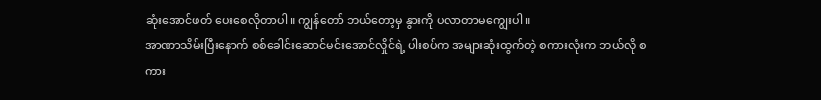ဆုံးအောင်ဖတ် ပေးစေလိုတာပါ။ ကျွန်တော် ဘယ်တော့မှ နွားကို ပလာတာမကျွေးပါ။
အာဏာသိမ်းပြီးနောက် စစ်ခေါင်းဆောင်မင်းအောင်လှိုင်ရဲ့ ပါးစပ်က အများဆုံးထွက်တဲ့ စကားလုံးက ဘယ်လို စကား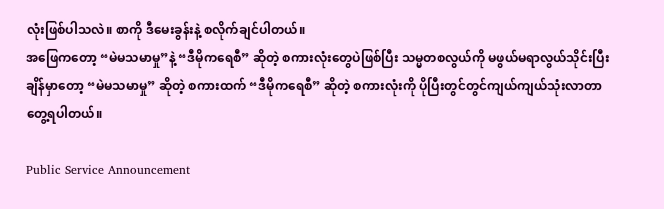လုံးဖြစ်ပါသလဲ။ စာကို ဒီမေးခွန်းနဲ့ စလိုက်ချင်ပါတယ်။
အဖြေကတော့ “မဲမသမာမှု”နဲ့ “ဒီမိုကရေစီ” ဆိုတဲ့ စကားလုံးတွေပဲဖြစ်ပြီး သမ္မတစလွယ်ကို မဖွယ်မရာလွယ်သိုင်းပြီးချိန်မှာတော့ “မဲမသမာမှု” ဆိုတဲ့ စကားထက် “ဒီမိုကရေစီ” ဆိုတဲ့ စကားလုံးကို ပိုပြီးတွင်တွင်ကျယ်ကျယ်သုံးလာတာ တွေ့ရပါတယ်။

Public Service Announcement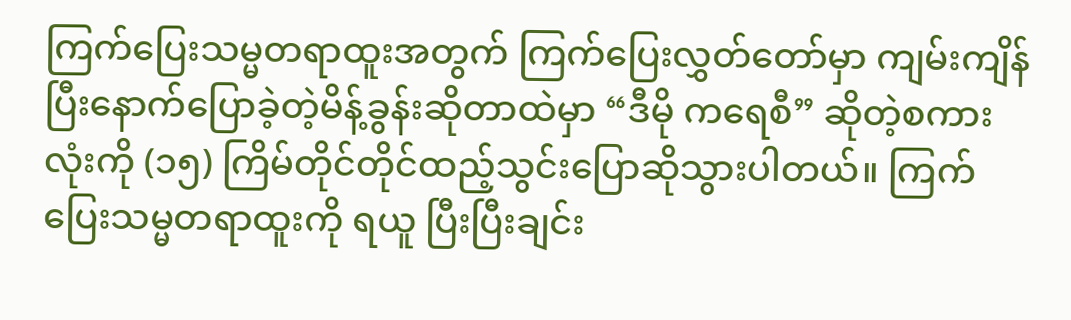ကြက်ပြေးသမ္မတရာထူးအတွက် ကြက်ပြေးလွှတ်တော်မှာ ကျမ်းကျိန်ပြီးနောက်ပြောခဲ့တဲ့မိန့်ခွန်းဆိုတာထဲမှာ “ဒီမို ကရေစီ” ဆိုတဲ့စကားလုံးကို (၁၅) ကြိမ်တိုင်တိုင်ထည့်သွင်းပြောဆိုသွားပါတယ်။ ကြက်ပြေးသမ္မတရာထူးကို ရယူ ပြီးပြီးချင်း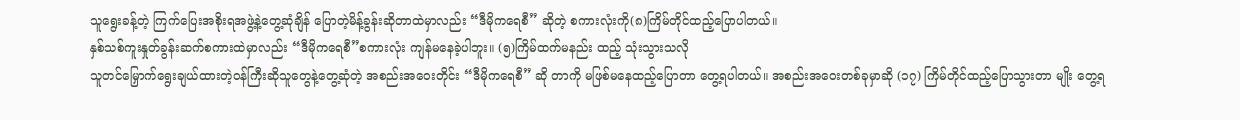သူရွေးခန့်တဲ့ ကြက်ပြေးအစိုးရအဖွဲ့နဲ့တွေ့ဆုံချိန် ပြောတဲ့မိန့်ခွန်းဆိုတာထဲမှာလည်း “ဒီမိုကရေစီ” ဆိုတဲ့ စကားလုံးကို(၈)ကြိမ်တိုင်ထည့်ပြောပါတယ်။
နှစ်သစ်ကူးနှုတ်ခွန်းဆက်စကားထဲမှာလည်း “ဒီမိုကရေစီ”စကားလုံး ကျန်မနေခဲ့ပါဘူး။ (၅)ကြိမ်ထက်မနည်း ထည့် သုံးသွားသလို
သူတင်မြှောက်ရွေးချယ်ထားတဲ့ဝန်ကြီးဆိုသူတွေနဲ့တွေ့ဆုံတဲ့ အစည်းအဝေးတိုင်း “ဒီမိုကရေစီ” ဆို တာကို မဖြစ်မနေထည့်ပြောတာ တွေ့ရပါတယ်။ အစည်းအဝေးတစ်ခုမှာဆို (၁၇) ကြိမ်တိုင်ထည့်ပြောသွားတာ မျိုး တွေ့ရ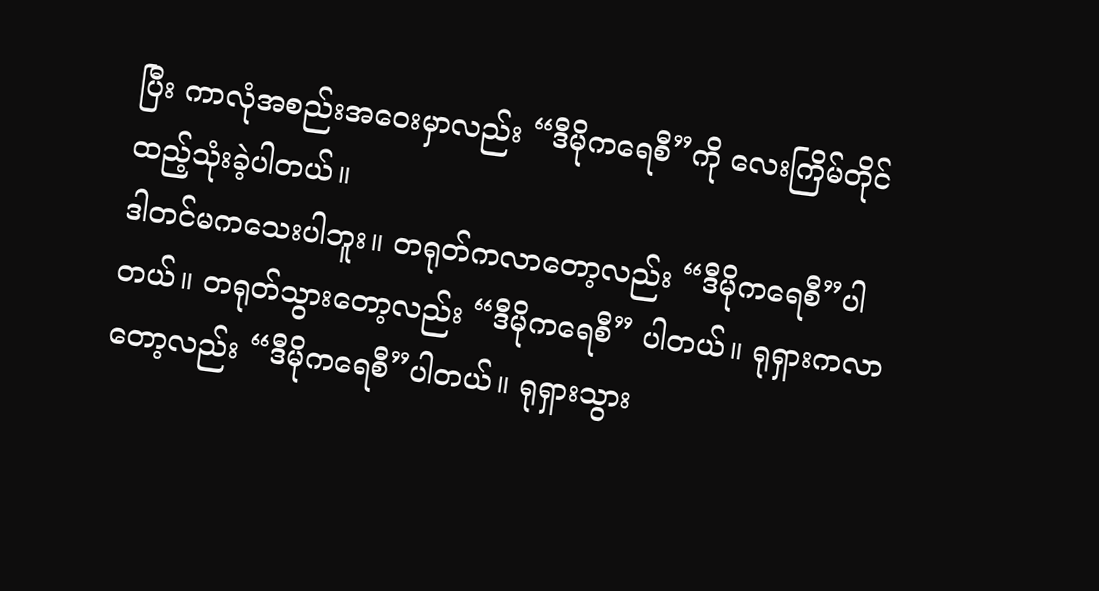ပြီး ကာလုံအစည်းအဝေးမှာလည်း “ဒီမိုကရေစီ”ကို လေးကြိမ်တိုင်ထည့်သုံးခဲ့ပါတယ်။
ဒါတင်မကသေးပါဘူး။ တရုတ်ကလာတော့လည်း “ဒီမိုကရေစီ”ပါတယ်။ တရုတ်သွားတော့လည်း “ဒီမိုကရေစီ” ပါတယ်။ ရုရှားကလာတော့လည်း “ဒီမိုကရေစီ”ပါတယ်။ ရုရှားသွား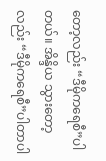တော့လည်း “ဒီမိုကရေစီ”ပါတယ်။ အိန္ဒိယ သွားတော့လည်း “ဒီမိုကရေစီ”ပါတာပါ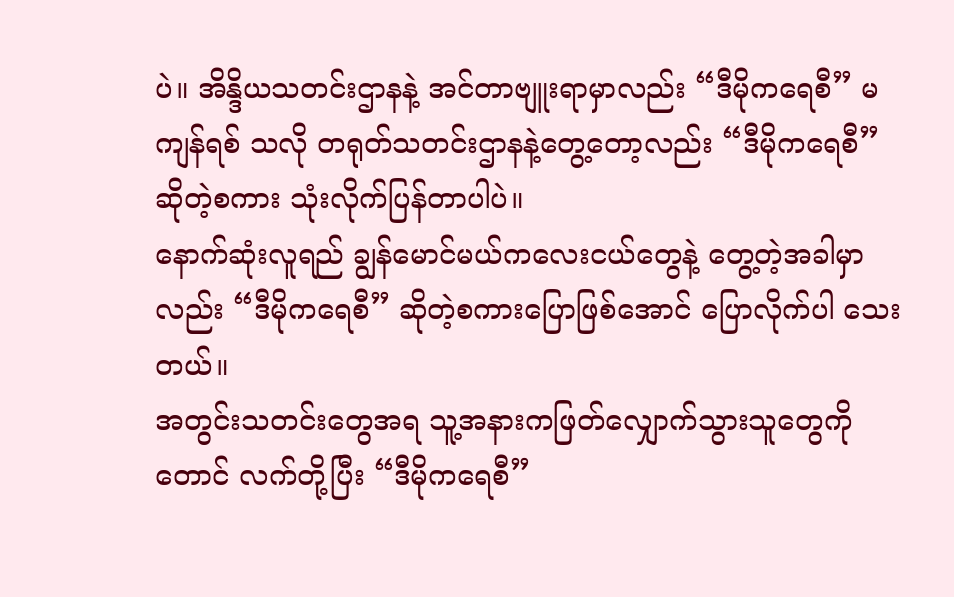ပဲ။ အိန္ဒိယသတင်းဌာနနဲ့ အင်တာဗျူးရာမှာလည်း “ဒီမိုကရေစီ” မကျန်ရစ် သလို တရုတ်သတင်းဌာနနဲ့တွေ့တော့လည်း “ဒီမိုကရေစီ”ဆိုတဲ့စကား သုံးလိုက်ပြန်တာပါပဲ။
နောက်ဆုံးလူရည် ချွန်မောင်မယ်ကလေးငယ်တွေနဲ့ တွေ့တဲ့အခါမှာလည်း “ဒီမိုကရေစီ” ဆိုတဲ့စကားပြောဖြစ်အောင် ပြောလိုက်ပါ သေးတယ်။
အတွင်းသတင်းတွေအရ သူ့အနားကဖြတ်လျှောက်သွားသူတွေကိုတောင် လက်တို့ပြီး “ဒီမိုကရေစီ”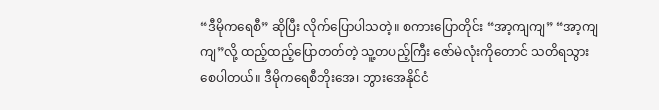“ဒီမိုကရေစီ” ဆိုပြီး လိုက်ပြောပါသတဲ့။ စကားပြောတိုင်း “အာ့ကျကျ” “အာ့ကျကျ”လို့ ထည့်ထည့်ပြောတတ်တဲ့ သူ့တပည့်ကြီး ဇော်မဲလုံးကိုတောင် သတိရသွားစေပါတယ်။ ဒီမိုကရေစီဘိုးအေ၊ ဘွားအေနိုင်ငံ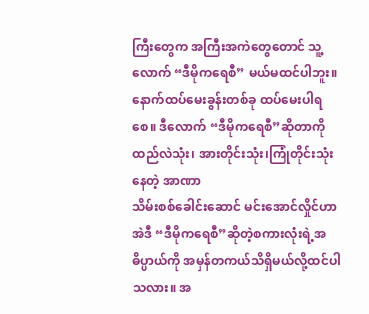ကြီးတွေက အကြီးအကဲတွေတောင် သူ့လောက် “ဒီမိုကရေစီ” မယ်မထင်ပါဘူး။
နောက်ထပ်မေးခွန်းတစ်ခု ထပ်မေးပါရစေ။ ဒီလောက် “ဒီမိုကရေစီ”ဆိုတာကို ထည်လဲသုံး၊ အားတိုင်းသုံး၊ကြုံတိုင်းသုံးနေတဲ့ အာဏာ
သိမ်းစစ်ခေါင်းဆောင် မင်းအောင်လှိုင်ဟာ အဲဒီ “ဒီမိုကရေစီ”ဆိုတဲ့စကားလုံးရဲ့အဓိပ္ပာယ်ကို အမှန်တကယ်သိရှိမယ်လို့ထင်ပါသလား။ အ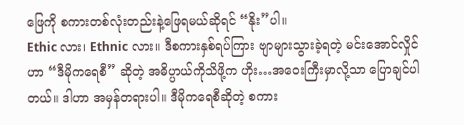ဖြေကို စကားတစ်လုံးတည်းနဲ့ဖြေရမယ်ဆိုရင် “နိုး”ပါ။
Ethic လား၊ Ethnic လား။ ဒီစကားနှစ်ရပ်ကြား ဗျာများသွားခဲ့ရတဲ့ မင်းအောင်လှိုင်ဟာ “ဒီမိုကရေစီ” ဆိုတဲ့ အဓိပ္ပာယ်ကိုသိဖို့က ဟိုး…အဝေးကြီးမှာလို့သာ ပြောချင်ပါတယ်။ ဒါဟာ အမှန်တရားပါ။ ဒီမိုကရေစီဆိုတဲ့ စကား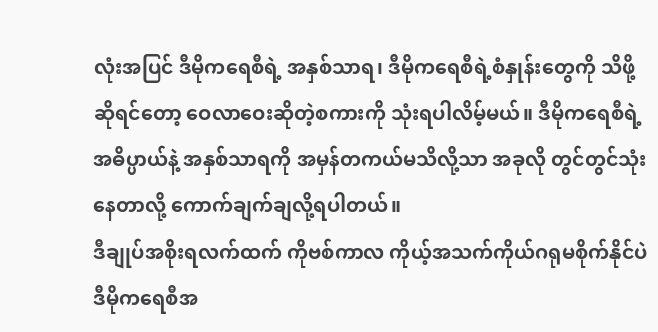လုံးအပြင် ဒီမိုကရေစီရဲ့ အနှစ်သာရ၊ ဒီမိုကရေစီရဲ့စံနှုန်းတွေကို သိဖို့ဆိုရင်တော့ ဝေလာဝေးဆိုတဲ့စကားကို သုံးရပါလိမ့်မယ်။ ဒီမိုကရေစီရဲ့အဓိပ္ပာယ်နဲ့ အနှစ်သာရကို အမှန်တကယ်မသိလို့သာ အခုလို တွင်တွင်သုံးနေတာလို့ ကောက်ချက်ချလို့ရပါတယ်။
ဒီချုပ်အစိုးရလက်ထက် ကိုဗစ်ကာလ ကိုယ့်အသက်ကိုယ်ဂရုမစိုက်နိုင်ပဲ ဒီမိုကရေစီအ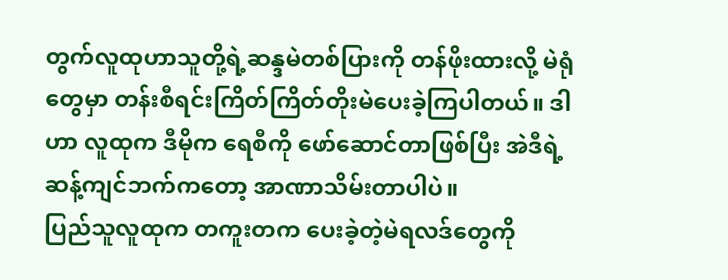တွက်လူထုဟာသူတို့ရဲ့ဆန္ဒမဲတစ်ပြားကို တန်ဖိုးထားလို့ မဲရုံတွေမှာ တန်းစီရင်းကြိတ်ကြိတ်တိုးမဲပေးခဲ့ကြပါတယ်။ ဒါဟာ လူထုက ဒီမိုက ရေစီကို ဖော်ဆောင်တာဖြစ်ပြီး အဲဒီရဲ့ဆန့်ကျင်ဘက်ကတော့ အာဏာသိမ်းတာပါပဲ။
ပြည်သူလူထုက တကူးတက ပေးခဲ့တဲ့မဲရလဒ်တွေကို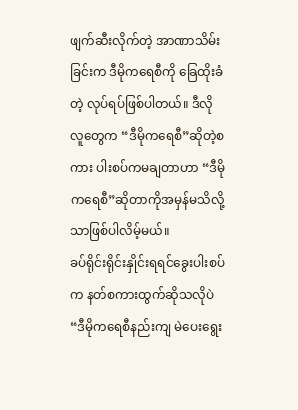ဖျက်ဆီးလိုက်တဲ့ အာဏာသိမ်းခြင်းက ဒီမိုကရေစီကို ခြေထိုးခံတဲ့ လုပ်ရပ်ဖြစ်ပါတယ်။ ဒီလို လူတွေက “ဒီမိုကရေစီ”ဆိုတဲ့စကား ပါးစပ်ကမချတာဟာ “ဒီမိုကရေစီ”ဆိုတာကိုအမှန်မသိလို့သာဖြစ်ပါလိမ့်မယ်။
ခပ်ရိုင်းရိုင်းနှိုင်းရရင်ခွေးပါးစပ်က နတ်စကားထွက်ဆိုသလိုပဲ “ဒီမိုကရေစီနည်းကျ မဲပေးရွေး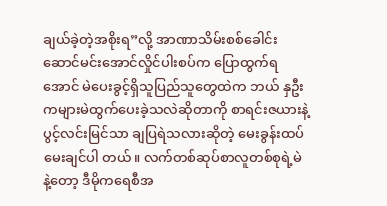ချယ်ခဲ့တဲ့အစိုးရ”လို့ အာဏာသိမ်းစစ်ခေါင်းဆောင်မင်းအောင်လှိုင်ပါးစပ်က ပြောထွက်ရအောင် မဲပေးခွင့်ရှိသူပြည်သူတွေထဲက ဘယ် နှဦးကများမဲထွက်ပေးခဲ့သလဲဆိုတာကို စာရင်းဇယားနဲ့ ပွင့်လင်းမြင်သာ ချပြရဲသလားဆိုတဲ့ မေးခွန်းထပ်မေးချင်ပါ တယ်။ လက်တစ်ဆုပ်စာလူတစ်စုရဲ့မဲနဲ့တော့ ဒီမိုကရေစီအ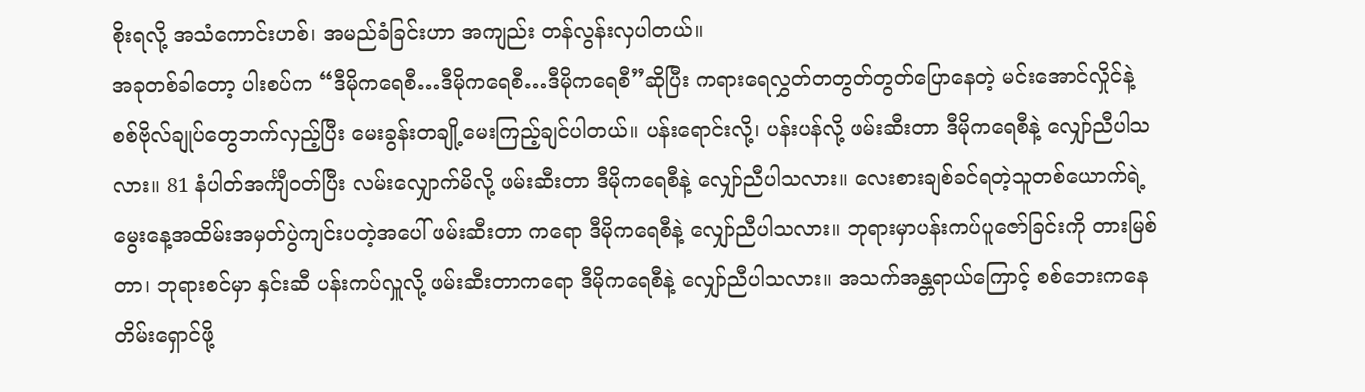စိုးရလို့ အသံကောင်းဟစ်၊ အမည်ခံခြင်းဟာ အကျည်း တန်လွန်းလှပါတယ်။
အခုတစ်ခါတော့ ပါးစပ်က “ဒီမိုကရေစီ…ဒီမိုကရေစီ…ဒီမိုကရေစီ”ဆိုပြီး ကရားရေလွှတ်တတွတ်တွတ်ပြောနေတဲ့ မင်းအောင်လှိုင်နဲ့ စစ်ဗိုလ်ချုပ်တွေဘက်လှည့်ပြီး မေးခွန်းတချို့မေးကြည့်ချင်ပါတယ်။ ပန်းရောင်းလို့၊ ပန်းပန်လို့ ဖမ်းဆီးတာ ဒီမိုကရေစီနဲ့ လျှော်ညီပါသလား။ 81 နံပါတ်အင်္ကျီဝတ်ပြီး လမ်းလျှောက်မိလို့ ဖမ်းဆီးတာ ဒီမိုကရေစီနဲ့ လျှော်ညီပါသလား။ လေးစားချစ်ခင်ရတဲ့သူတစ်ယောက်ရဲ့ မွေးနေ့အထိမ်းအမှတ်ပွဲကျင်းပတဲ့အပေါ် ဖမ်းဆီးတာ ကရော ဒီမိုကရေစီနဲ့ လျှော်ညီပါသလား။ ဘုရားမှာပန်းကပ်ပူဇော်ခြင်းကို တားမြစ်တာ၊ ဘုရားစင်မှာ နှင်းဆီ ပန်းကပ်လှူလို့ ဖမ်းဆီးတာကရော ဒီမိုကရေစီနဲ့ လျှော်ညီပါသလား။ အသက်အန္တရာယ်ကြောင့် စစ်ဘေးကနေ တိမ်းရှောင်ဖို့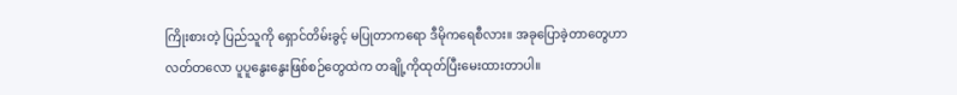ကြိုးစားတဲ့ ပြည်သူကို ရှောင်တိမ်းခွင့် မပြုတာကရော ဒီမိုကရေစီလား။ အခုပြောခဲ့တာတွေဟာ လတ်တလော ပူပူနွေးနွေးဖြစ်စဉ်တွေထဲက တချို့ကိုထုတ်ပြီးမေးထားတာပါ။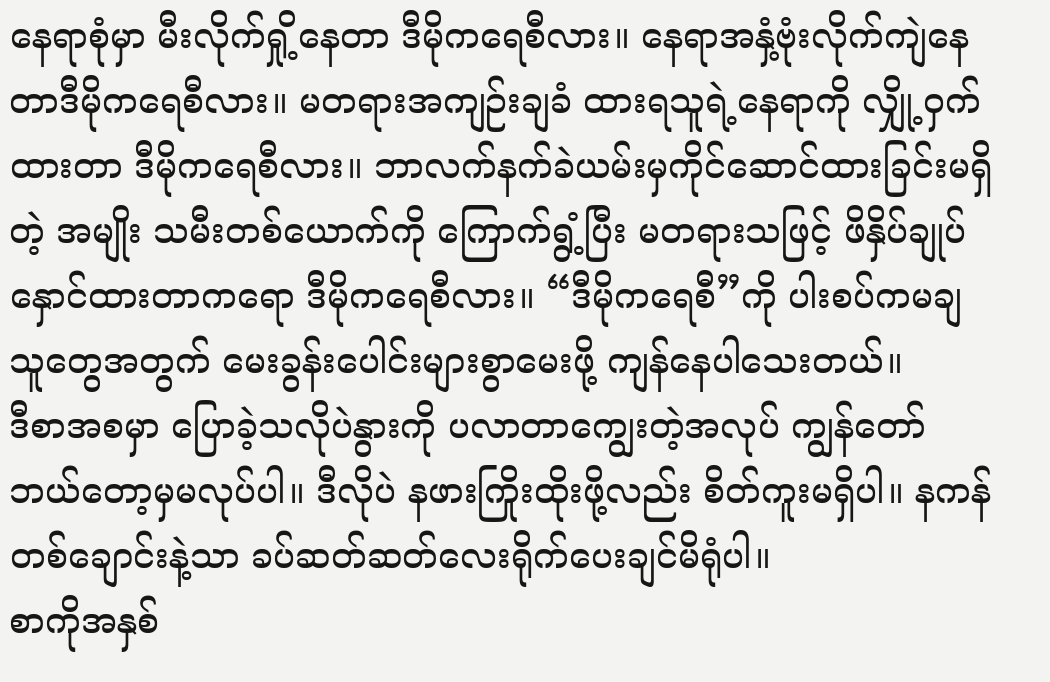နေရာစုံမှာ မီးလိုက်ရှို့နေတာ ဒီမိုကရေစီလား။ နေရာအနှံ့ဗုံးလိုက်ကျဲနေတာဒီမိုကရေစီလား။ မတရားအကျဉ်းချခံ ထားရသူရဲ့နေရာကို လျှို့ဝှက်ထားတာ ဒီမိုကရေစီလား။ ဘာလက်နက်ခဲယမ်းမှကိုင်ဆောင်ထားခြင်းမရှိတဲ့ အမျိုး သမီးတစ်ယောက်ကို ကြောက်ရွံ့ပြီး မတရားသဖြင့် ဖိနှိပ်ချုပ်နှောင်ထားတာကရော ဒီမိုကရေစီလား။ “ဒီမိုကရေစီ”ကို ပါးစပ်ကမချသူတွေအတွက် မေးခွန်းပေါင်းများစွာမေးဖို့ ကျန်နေပါသေးတယ်။
ဒီစာအစမှာ ပြောခဲ့သလိုပဲနွားကို ပလာတာကျွေးတဲ့အလုပ် ကျွန်တော် ဘယ်တော့မှမလုပ်ပါ။ ဒီလိုပဲ နဖားကြိုးထိုးဖို့လည်း စိတ်ကူးမရှိပါ။ နကန်တစ်ချောင်းနဲ့သာ ခပ်ဆတ်ဆတ်လေးရိုက်ပေးချင်မိရုံပါ။
စာကိုအနှစ်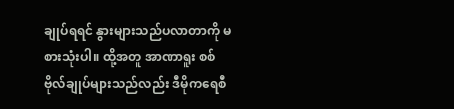ချုပ်ရရင် နွားများသည်ပလာတာကို မစားသုံးပါ။ ထို့အတူ အာဏာရူး စစ်ဗိုလ်ချုပ်များသည်လည်း ဒီမိုကရေစီ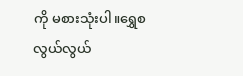ကို မစားသုံးပါ။ရွှေစလွယ်လွယ်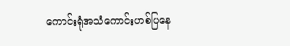ကောင်းရုံအသံကောင်းဟစ်ပြနေ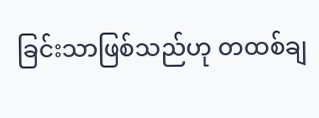ခြင်းသာဖြစ်သည်ဟု တထစ်ချ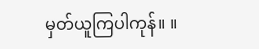မှတ်ယူကြပါကုန်။ ။